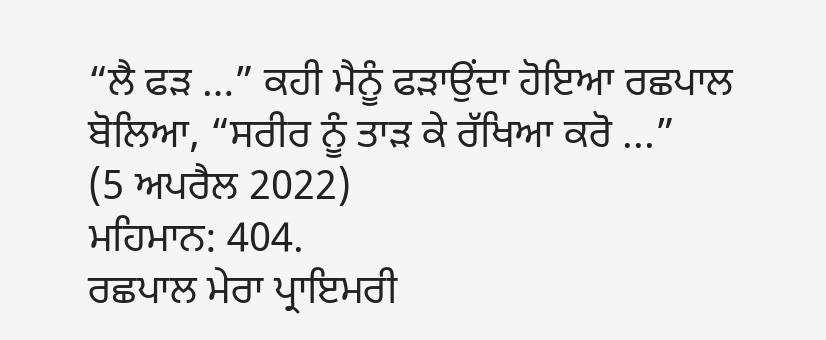“ਲੈ ਫੜ …” ਕਹੀ ਮੈਨੂੰ ਫੜਾਉਂਦਾ ਹੋਇਆ ਰਛਪਾਲ ਬੋਲਿਆ, “ਸਰੀਰ ਨੂੰ ਤਾੜ ਕੇ ਰੱਖਿਆ ਕਰੋ ...”
(5 ਅਪਰੈਲ 2022)
ਮਹਿਮਾਨ: 404.
ਰਛਪਾਲ ਮੇਰਾ ਪ੍ਰਾਇਮਰੀ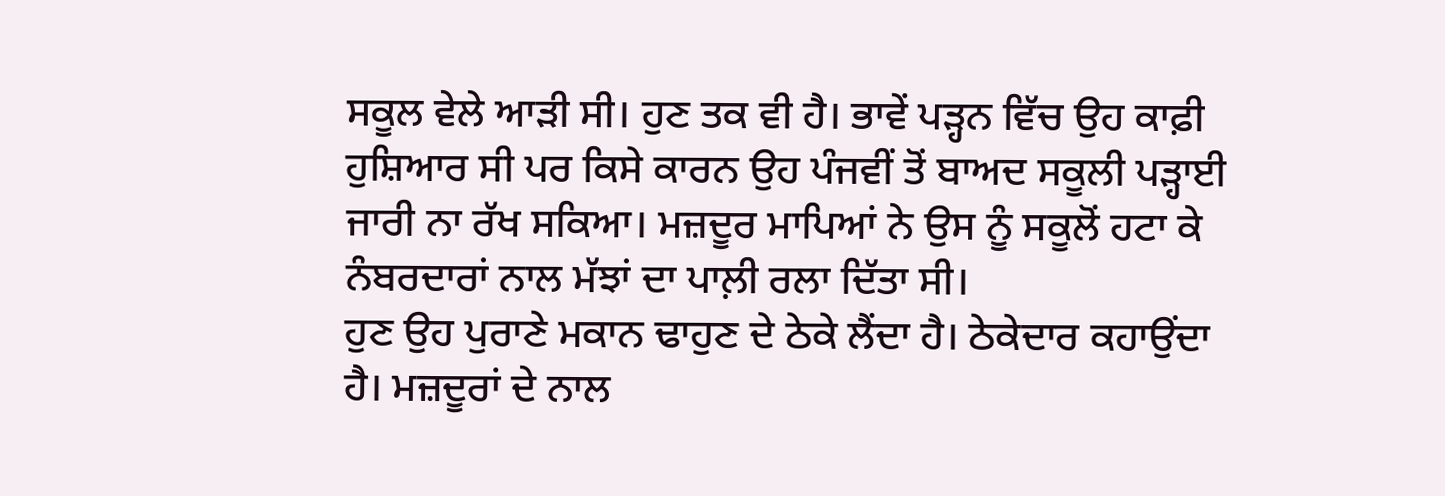ਸਕੂਲ ਵੇਲੇ ਆੜੀ ਸੀ। ਹੁਣ ਤਕ ਵੀ ਹੈ। ਭਾਵੇਂ ਪੜ੍ਹਨ ਵਿੱਚ ਉਹ ਕਾਫ਼ੀ ਹੁਸ਼ਿਆਰ ਸੀ ਪਰ ਕਿਸੇ ਕਾਰਨ ਉਹ ਪੰਜਵੀਂ ਤੋਂ ਬਾਅਦ ਸਕੂਲੀ ਪੜ੍ਹਾਈ ਜਾਰੀ ਨਾ ਰੱਖ ਸਕਿਆ। ਮਜ਼ਦੂਰ ਮਾਪਿਆਂ ਨੇ ਉਸ ਨੂੰ ਸਕੂਲੋਂ ਹਟਾ ਕੇ ਨੰਬਰਦਾਰਾਂ ਨਾਲ ਮੱਝਾਂ ਦਾ ਪਾਲ਼ੀ ਰਲਾ ਦਿੱਤਾ ਸੀ।
ਹੁਣ ਉਹ ਪੁਰਾਣੇ ਮਕਾਨ ਢਾਹੁਣ ਦੇ ਠੇਕੇ ਲੈਂਦਾ ਹੈ। ਠੇਕੇਦਾਰ ਕਹਾਉਂਦਾ ਹੈ। ਮਜ਼ਦੂਰਾਂ ਦੇ ਨਾਲ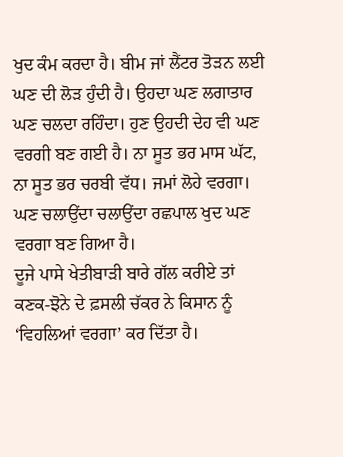ਖੁਦ ਕੰਮ ਕਰਦਾ ਹੈ। ਬੀਮ ਜਾਂ ਲੈਂਟਰ ਤੋੜਨ ਲਈ ਘਣ ਦੀ ਲੋੜ ਹੁੰਦੀ ਹੈ। ਉਹਦਾ ਘਣ ਲਗਾਤਾਰ ਘਣ ਚਲਦਾ ਰਹਿੰਦਾ। ਹੁਣ ਉਹਦੀ ਦੇਹ ਵੀ ਘਣ ਵਰਗੀ ਬਣ ਗਈ ਹੈ। ਨਾ ਸੂਤ ਭਰ ਮਾਸ ਘੱਟ, ਨਾ ਸੂਤ ਭਰ ਚਰਬੀ ਵੱਧ। ਜਮਾਂ ਲੋਹੇ ਵਰਗਾ। ਘਣ ਚਲਾਉਂਦਾ ਚਲਾਉਂਦਾ ਰਛਪਾਲ ਖੁਦ ਘਣ ਵਰਗਾ ਬਣ ਗਿਆ ਹੈ।
ਦੂਜੇ ਪਾਸੇ ਖੇਤੀਬਾੜੀ ਬਾਰੇ ਗੱਲ ਕਰੀਏ ਤਾਂ ਕਣਕ-ਝੋਨੇ ਦੇ ਫ਼ਸਲੀ ਚੱਕਰ ਨੇ ਕਿਸਾਨ ਨੂੰ ‘ਵਿਹਲਿਆਂ ਵਰਗਾ’ ਕਰ ਦਿੱਤਾ ਹੈ।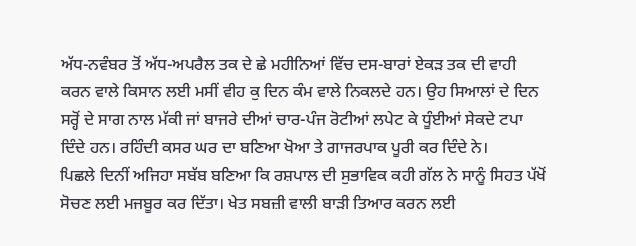ਅੱਧ-ਨਵੰਬਰ ਤੋਂ ਅੱਧ-ਅਪਰੈਲ ਤਕ ਦੇ ਛੇ ਮਹੀਨਿਆਂ ਵਿੱਚ ਦਸ-ਬਾਰਾਂ ਏਕੜ ਤਕ ਦੀ ਵਾਹੀ ਕਰਨ ਵਾਲੇ ਕਿਸਾਨ ਲਈ ਮਸੀਂ ਵੀਹ ਕੁ ਦਿਨ ਕੰਮ ਵਾਲੇ ਨਿਕਲਦੇ ਹਨ। ਉਹ ਸਿਆਲਾਂ ਦੇ ਦਿਨ ਸਰ੍ਹੋਂ ਦੇ ਸਾਗ ਨਾਲ ਮੱਕੀ ਜਾਂ ਬਾਜਰੇ ਦੀਆਂ ਚਾਰ-ਪੰਜ ਰੋਟੀਆਂ ਲਪੇਟ ਕੇ ਧੂੰਈਆਂ ਸੇਕਦੇ ਟਪਾ ਦਿੰਦੇ ਹਨ। ਰਹਿੰਦੀ ਕਸਰ ਘਰ ਦਾ ਬਣਿਆ ਖੋਆ ਤੇ ਗਾਜਰਪਾਕ ਪੂਰੀ ਕਰ ਦਿੰਦੇ ਨੇ।
ਪਿਛਲੇ ਦਿਨੀਂ ਅਜਿਹਾ ਸਬੱਬ ਬਣਿਆ ਕਿ ਰਸ਼ਪਾਲ ਦੀ ਸੁਭਾਵਿਕ ਕਹੀ ਗੱਲ ਨੇ ਸਾਨੂੰ ਸਿਹਤ ਪੱਖੋਂ ਸੋਚਣ ਲਈ ਮਜਬੂਰ ਕਰ ਦਿੱਤਾ। ਖੇਤ ਸਬਜ਼ੀ ਵਾਲੀ ਬਾੜੀ ਤਿਆਰ ਕਰਨ ਲਈ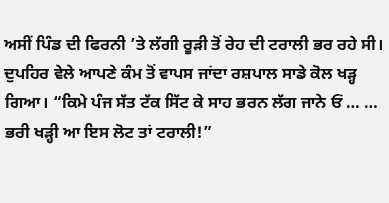ਅਸੀਂ ਪਿੰਡ ਦੀ ਫਿਰਨੀ ’ਤੇ ਲੱਗੀ ਰੂੜੀ ਤੋਂ ਰੇਹ ਦੀ ਟਰਾਲੀ ਭਰ ਰਹੇ ਸੀ। ਦੁਪਹਿਰ ਵੇਲੇ ਆਪਣੇ ਕੰਮ ਤੋਂ ਵਾਪਸ ਜਾਂਦਾ ਰਸ਼ਪਾਲ ਸਾਡੇ ਕੋਲ ਖੜ੍ਹ ਗਿਆ। “ਕਿਮੇ ਪੰਜ ਸੱਤ ਟੱਕ ਸਿੱਟ ਕੇ ਸਾਹ ਭਰਨ ਲੱਗ ਜਾਨੇ ਓਂ … … ਭਰੀ ਖੜ੍ਹੀ ਆ ਇਸ ਲੋਟ ਤਾਂ ਟਰਾਲੀ!”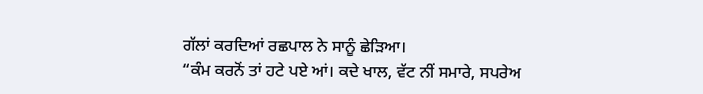ਗੱਲਾਂ ਕਰਦਿਆਂ ਰਛਪਾਲ ਨੇ ਸਾਨੂੰ ਛੇੜਿਆ।
“ਕੰਮ ਕਰਨੋਂ ਤਾਂ ਹਟੇ ਪਏ ਆਂ। ਕਦੇ ਖਾਲ, ਵੱਟ ਨੀਂ ਸਮਾਰੇ, ਸਪਰੇਅ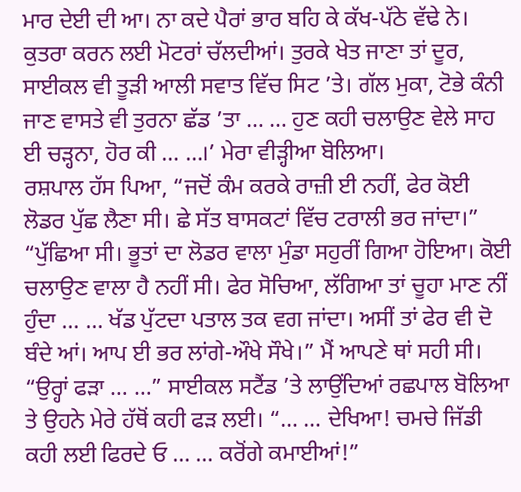ਮਾਰ ਦੇਈ ਦੀ ਆ। ਨਾ ਕਦੇ ਪੈਰਾਂ ਭਾਰ ਬਹਿ ਕੇ ਕੱਖ-ਪੱਠੇ ਵੱਢੇ ਨੇ। ਕੁਤਰਾ ਕਰਨ ਲਈ ਮੋਟਰਾਂ ਚੱਲਦੀਆਂ। ਤੁਰਕੇ ਖੇਤ ਜਾਣਾ ਤਾਂ ਦੂਰ, ਸਾਈਕਲ ਵੀ ਤੂੜੀ ਆਲੀ ਸਵਾਤ ਵਿੱਚ ਸਿਟ ’ਤੇ। ਗੱਲ ਮੁਕਾ, ਟੋਭੇ ਕੰਨੀ ਜਾਣ ਵਾਸਤੇ ਵੀ ਤੁਰਨਾ ਛੱਡ ’ਤਾ … … ਹੁਣ ਕਹੀ ਚਲਾਉਣ ਵੇਲੇ ਸਾਹ ਈ ਚੜ੍ਹਨਾ, ਹੋਰ ਕੀ … …।’ ਮੇਰਾ ਵੀੜ੍ਹੀਆ ਬੋਲਿਆ।
ਰਸ਼ਪਾਲ ਹੱਸ ਪਿਆ, “ਜਦੋਂ ਕੰਮ ਕਰਕੇ ਰਾਜ਼ੀ ਈ ਨਹੀਂ, ਫੇਰ ਕੋਈ ਲੋਡਰ ਪੁੱਛ ਲੈਣਾ ਸੀ। ਛੇ ਸੱਤ ਬਾਸਕਟਾਂ ਵਿੱਚ ਟਰਾਲੀ ਭਰ ਜਾਂਦਾ।”
“ਪੁੱਛਿਆ ਸੀ। ਭੂਤਾਂ ਦਾ ਲੋਡਰ ਵਾਲਾ ਮੁੰਡਾ ਸਹੁਰੀਂ ਗਿਆ ਹੋਇਆ। ਕੋਈ ਚਲਾਉਣ ਵਾਲਾ ਹੈ ਨਹੀਂ ਸੀ। ਫੇਰ ਸੋਚਿਆ, ਲੱਗਿਆ ਤਾਂ ਚੂਹਾ ਮਾਣ ਨੀਂ ਹੁੰਦਾ … … ਖੱਡ ਪੁੱਟਦਾ ਪਤਾਲ ਤਕ ਵਗ ਜਾਂਦਾ। ਅਸੀਂ ਤਾਂ ਫੇਰ ਵੀ ਦੋ ਬੰਦੇ ਆਂ। ਆਪ ਈ ਭਰ ਲਾਂਗੇ-ਔਖੇ ਸੌਖੇ।” ਮੈਂ ਆਪਣੇ ਥਾਂ ਸਹੀ ਸੀ।
“ਉਰ੍ਹਾਂ ਫੜਾ … …” ਸਾਈਕਲ ਸਟੈਂਡ ’ਤੇ ਲਾਉਂਦਿਆਂ ਰਛਪਾਲ ਬੋਲਿਆ ਤੇ ਉਹਨੇ ਮੇਰੇ ਹੱਥੋਂ ਕਹੀ ਫੜ ਲਈ। “… … ਦੇਖਿਆ! ਚਮਚੇ ਜਿੱਡੀ ਕਹੀ ਲਈ ਫਿਰਦੇ ਓ … … ਕਰੋਂਗੇ ਕਮਾਈਆਂ!”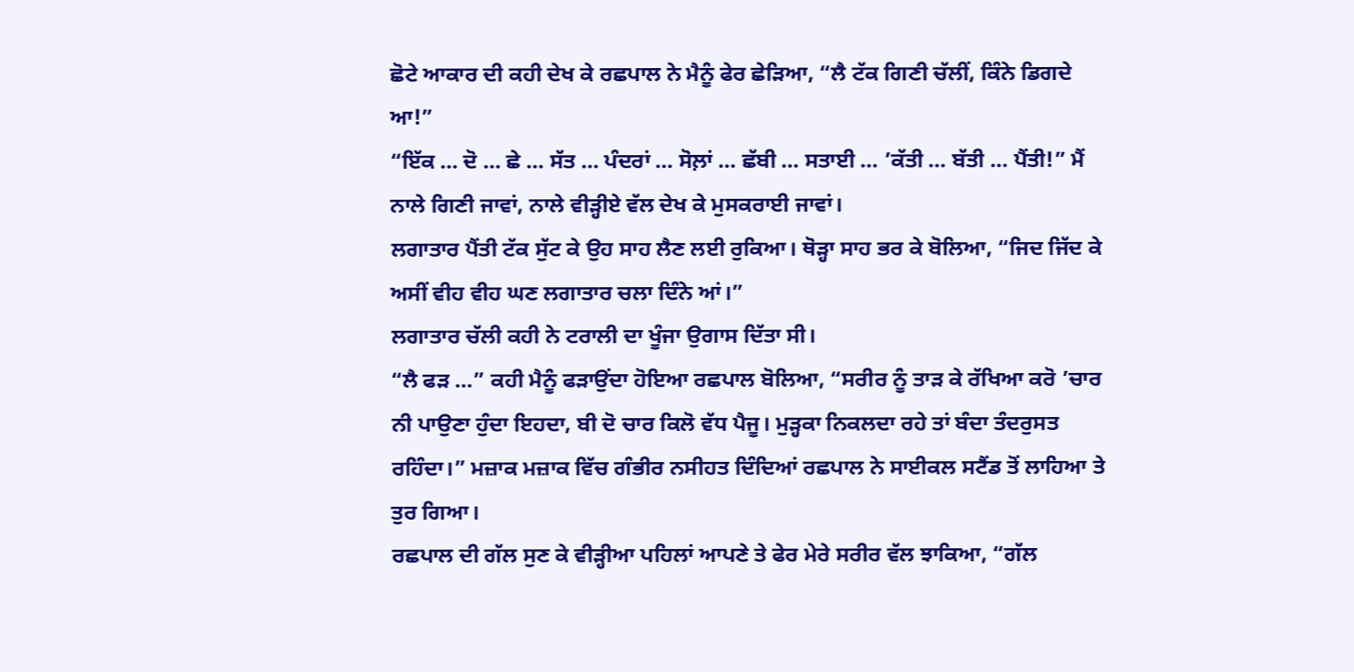ਛੋਟੇ ਆਕਾਰ ਦੀ ਕਹੀ ਦੇਖ ਕੇ ਰਛਪਾਲ ਨੇ ਮੈਨੂੰ ਫੇਰ ਛੇੜਿਆ, “ਲੈ ਟੱਕ ਗਿਣੀ ਚੱਲੀਂ, ਕਿੰਨੇ ਡਿਗਦੇ ਆ!”
“ਇੱਕ … ਦੋ … ਛੇ … ਸੱਤ … ਪੰਦਰਾਂ … ਸੋਲ਼ਾਂ … ਛੱਬੀ … ਸਤਾਈ … ’ਕੱਤੀ … ਬੱਤੀ … ਪੈਂਤੀ!” ਮੈਂ ਨਾਲੇ ਗਿਣੀ ਜਾਵਾਂ, ਨਾਲੇ ਵੀੜ੍ਹੀਏ ਵੱਲ ਦੇਖ ਕੇ ਮੁਸਕਰਾਈ ਜਾਵਾਂ।
ਲਗਾਤਾਰ ਪੈਂਤੀ ਟੱਕ ਸੁੱਟ ਕੇ ਉਹ ਸਾਹ ਲੈਣ ਲਈ ਰੁਕਿਆ। ਥੋੜ੍ਹਾ ਸਾਹ ਭਰ ਕੇ ਬੋਲਿਆ, “ਜਿਦ ਜਿੱਦ ਕੇ ਅਸੀਂ ਵੀਹ ਵੀਹ ਘਣ ਲਗਾਤਾਰ ਚਲਾ ਦਿੰਨੇ ਆਂ।”
ਲਗਾਤਾਰ ਚੱਲੀ ਕਹੀ ਨੇ ਟਰਾਲੀ ਦਾ ਖੂੰਜਾ ਉਗਾਸ ਦਿੱਤਾ ਸੀ।
“ਲੈ ਫੜ …” ਕਹੀ ਮੈਨੂੰ ਫੜਾਉਂਦਾ ਹੋਇਆ ਰਛਪਾਲ ਬੋਲਿਆ, “ਸਰੀਰ ਨੂੰ ਤਾੜ ਕੇ ਰੱਖਿਆ ਕਰੋ ’ਚਾਰ ਨੀ ਪਾਉਣਾ ਹੁੰਦਾ ਇਹਦਾ, ਬੀ ਦੋ ਚਾਰ ਕਿਲੋ ਵੱਧ ਪੈਜੂ। ਮੁੜ੍ਹਕਾ ਨਿਕਲਦਾ ਰਹੇ ਤਾਂ ਬੰਦਾ ਤੰਦਰੁਸਤ ਰਹਿੰਦਾ।” ਮਜ਼ਾਕ ਮਜ਼ਾਕ ਵਿੱਚ ਗੰਭੀਰ ਨਸੀਹਤ ਦਿੰਦਿਆਂ ਰਛਪਾਲ ਨੇ ਸਾਈਕਲ ਸਟੈਂਡ ਤੋਂ ਲਾਹਿਆ ਤੇ ਤੁਰ ਗਿਆ।
ਰਛਪਾਲ ਦੀ ਗੱਲ ਸੁਣ ਕੇ ਵੀੜ੍ਹੀਆ ਪਹਿਲਾਂ ਆਪਣੇ ਤੇ ਫੇਰ ਮੇਰੇ ਸਰੀਰ ਵੱਲ ਝਾਕਿਆ, “ਗੱਲ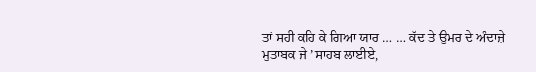ਤਾਂ ਸਹੀ ਕਹਿ ਕੇ ਗਿਆ ਯਾਰ … … ਕੱਦ ਤੇ ਉਮਰ ਦੇ ਅੰਦਾਜ਼ੇ ਮੁਤਾਬਕ ਜੇ ’ਸਾਹਬ ਲਾਈਏ,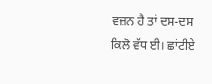ਵਜ਼ਨ ਹੈ ਤਾਂ ਦਸ-ਦਸ ਕਿਲੋ ਵੱਧ ਈ। ਛਾਂਟੀਏ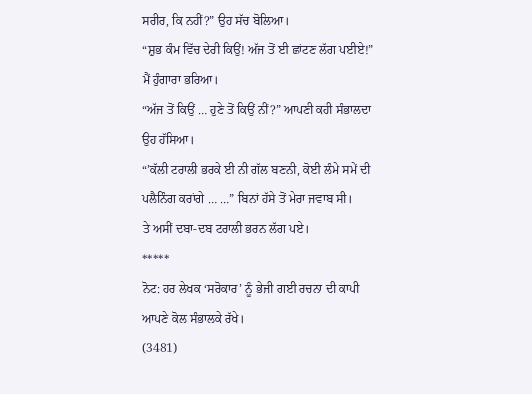ਸਰੀਰ, ਕਿ ਨਹੀਂ?” ਉਹ ਸੱਚ ਬੋਲਿਆ।
“ਸ਼ੁਭ ਕੰਮ ਵਿੱਚ ਦੇਰੀ ਕਿਉਂ! ਅੱਜ ਤੋਂ ਈ ਛਾਂਟਣ ਲੱਗ ਪਈਏ!” ਮੈਂ ਹੁੰਗਾਰਾ ਭਰਿਆ।
“ਅੱਜ ਤੋਂ ਕਿਉਂ … ਹੁਣੇ ਤੋਂ ਕਿਉਂ ਨੀਂ?” ਆਪਣੀ ਕਹੀ ਸੰਭਾਲਦਾ ਉਹ ਹੱਸਿਆ।
“’ਕੱਲੀ ਟਰਾਲੀ ਭਰਕੇ ਈ ਨੀ ਗੱਲ ਬਣਨੀ, ਕੋਈ ਲੰਮੇ ਸਮੇਂ ਦੀ ਪਲੈਨਿੰਗ ਕਰਾਂਗੇ … …” ਬਿਨਾਂ ਹੱਸੇ ਤੋਂ ਮੇਰਾ ਜਵਾਬ ਸੀ।
ਤੇ ਅਸੀਂ ਦਬਾ-ਦਬ ਟਰਾਲੀ ਭਰਨ ਲੱਗ ਪਏ।
*****
ਨੋਟ: ਹਰ ਲੇਖਕ ‘ਸਰੋਕਾਰ’ ਨੂੰ ਭੇਜੀ ਗਈ ਰਚਨਾ ਦੀ ਕਾਪੀ ਆਪਣੇ ਕੋਲ ਸੰਭਾਲਕੇ ਰੱਖੇ।
(3481)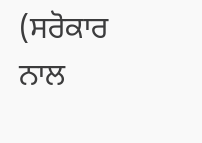(ਸਰੋਕਾਰ ਨਾਲ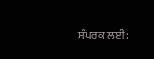ਸੰਪਰਕ ਲਈ: